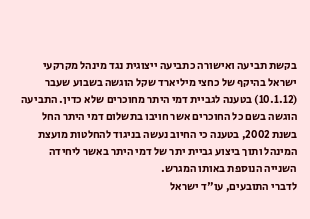בקשת תביעה ואישורה כתביעה ייצוגית נגד מינהל מקרקעי ישראל בהיקף של כחצי מיליארד שקל הוגשה בשבוע שעבר (10.1.12) בטענה לגביית דמי היתר מחוכרים שלא כדין. התביעה הוגשה בשם כל החוכרים אשר חויבו בתשלום דמי היתר החל בשנת 2002, בטענה כי החיוב נעשה בניגוד להחלטות מועצת המינהל ותוך ביצוע גביית יתר של דמי היתר באשר ליחידה השנייה הנוספת באותו המגרש.
לדברי התובעים, עו"ד ישראל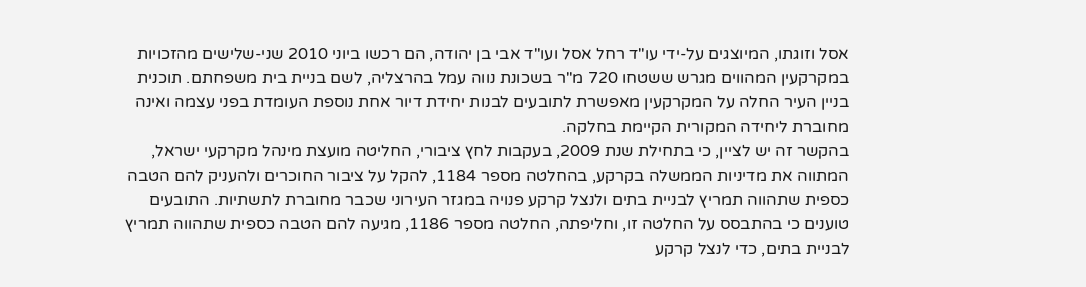אסל וזוגתו, המיוצגים על-ידי עו"ד רחל אסל ועו"ד אבי בן יהודה, הם רכשו ביוני 2010 שני-שלישים מהזכויות במקרקעין המהווים מגרש ששטחו 720 מ"ר בשכונת נווה עמל בהרצליה, לשם בניית בית משפחתם. תוכנית בניין העיר החלה על המקרקעין מאפשרת לתובעים לבנות יחידת דיור אחת נוספת העומדת בפני עצמה ואינה מחוברת ליחידה המקורית הקיימת בחלקה.
בהקשר זה יש לציין, כי בתחילת שנת 2009, בעקבות לחץ ציבורי, החליטה מועצת מינהל מקרקעי ישראל, המתווה את מדיניות הממשלה בקרקע, בהחלטה מספר 1184, להקל על ציבור החוכרים ולהעניק להם הטבה כספית שתהווה תמריץ לבניית בתים ולנצל קרקע פנויה במגזר העירוני שכבר מחוברת לתשתיות. התובעים טוענים כי בהתבסס על החלטה זו, וחליפתה, החלטה מספר 1186, מגיעה להם הטבה כספית שתהווה תמריץ לבניית בתים, כדי לנצל קרקע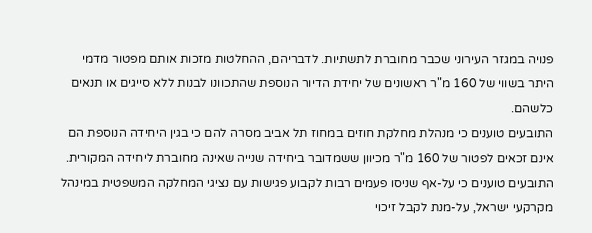פנויה במגזר העירוני שכבר מחוברת לתשתיות. לדבריהם, ההחלטות מזכות אותם מפטור מדמי היתר בשווי של 160 מ"ר ראשונים של יחידת הדיור הנוספת שהתכוונו לבנות ללא סייגים או תנאים כלשהם.
התובעים טוענים כי מנהלת מחלקת חוזים במחוז תל אביב מסרה להם כי בגין היחידה הנוספת הם אינם זכאים לפטור של 160 מ"ר מכיוון ששמדובר ביחידה שנייה שאינה מחוברת ליחידה המקורית. התובעים טוענים כי על-אף שניסו פעמים רבות לקבוע פגישות עם נציגי המחלקה המשפטית במינהל מקרקעי ישראל, על-מנת לקבל זיכוי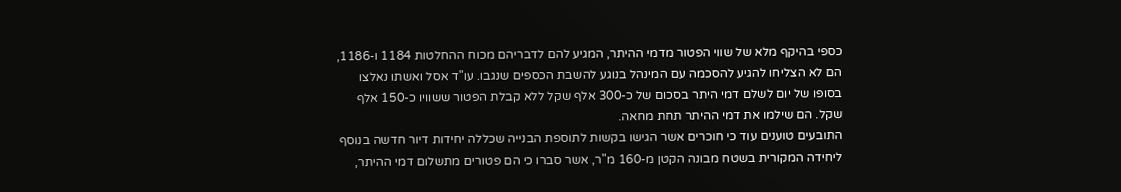כספי בהיקף מלא של שווי הפטור מדמי ההיתר, המגיע להם לדבריהם מכוח ההחלטות 1184 ו-1186, הם לא הצליחו להגיע להסכמה עם המינהל בנוגע להשבת הכספים שנגבו. עו"ד אסל ואשתו נאלצו בסופו של יום לשלם דמי היתר בסכום של כ-300 אלף שקל ללא קבלת הפטור ששוויו כ-150 אלף שקל. הם שילמו את דמי ההיתר תחת מחאה.
התובעים טוענים עוד כי חוכרים אשר הגישו בקשות לתוספת הבנייה שכללה יחידות דיור חדשה בנוסף ליחידה המקורית בשטח מבונה הקטן מ-160 מ"ר, אשר סברו כי הם פטורים מתשלום דמי ההיתר,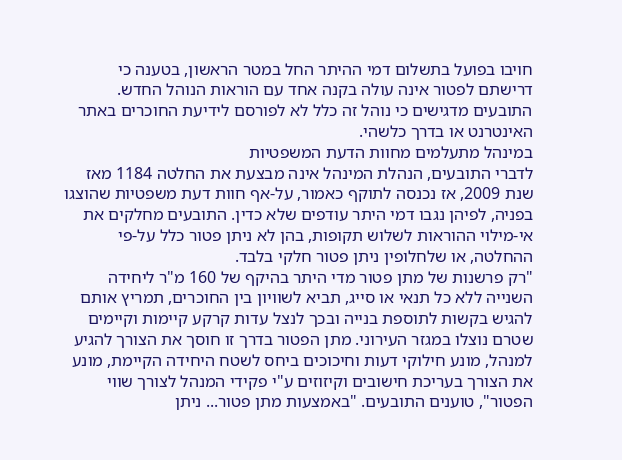חויבו בפועל בתשלום דמי ההיתר החל במטר הראשון, בטענה כי דרישתם לפטור אינה עולה בקנה אחד עם הוראות הנוהל החדש. התובעים מדגישים כי נוהל זה כלל לא לפורסם לידיעת החוכרים באתר האינטרנט או בדרך כלשהי.
במינהל מתעלמים מחוות הדעת המשפטיות
לדברי התובעים, הנהלת המינהל אינה מבצעת את החלטה 1184 מאז שנת 2009, אז נכנסה לתוקף כאמור, על-אף חוות דעת משפטיות שהוצגו בפניה, לפיהן נגבו דמי היתר עודפים שלא כדין. התובעים מחלקים את אי-מילוי ההוראות לשלוש תקופות, בהן לא ניתן פטור כלל על-פי ההחלטה, או שלחלופין ניתן פטור חלקי בלבד.
"רק פרשנות של מתן פטור מדי היתר בהיקף של 160 מ"ר ליחידה השנייה ללא כל תנאי או סייג, תביא לשוויון בין החוכרים, תמריץ אותם להגיש בקשות לתוספת בנייה ובכך לנצל עדות קרקע קיימות וקיימים שטרם נוצלו במגזר העירוני. מתן הפטור בדרך זו חוסך את הצורך להגיע למנהל, מונע חילוקי דעות וחיכוכים ביחס לשטח היחידה הקיימת, מונע את הצורך בעריכת חישובים וקיזוזים ע"י פקידי המנהל לצורך שווי הפטור", טוענים התובעים. "באמצעות מתן פטור... ניתן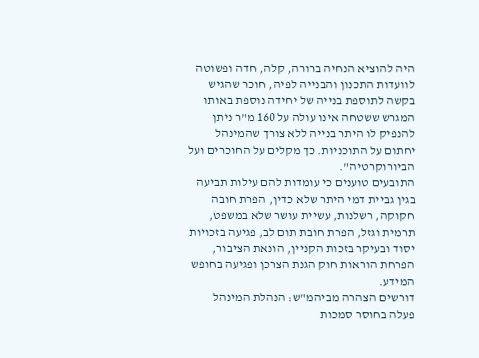היה להוציא הנחיה ברורה, קלה, חדה ופשוטה לוועדות התכנון והבנייה לפיה, חוכר שהגיש בקשה לתוספת בנייה של יחידה נוספת באותו המגרש ששטחה אינו עולה על 160 מ"ר ניתן להנפיק לו היתר בנייה ללא צורך שהמינהל יחתום על התוכניות. כך מקלים על החוכרים ועל הביורוקרטיה".
התובעים טוענים כי עומדות להם עילות תביעה בגין גביית דמי היתר שלא כדין, הפרת חובה חקוקה, רשלנות, עשיית עושר שלא במשפט, תרמית וגזל, הפרת חובת תום לב, פגיעה בזכויות יסוד ובעיקר בזכות הקניין, הונאת הציבור, הפרחת הוראות חוק הגנת הצרכן ופגיעה בחופש המידע.
דורשים הצהרה מביהמ"ש: הנהלת המינהל פעלה בחוסר סמכות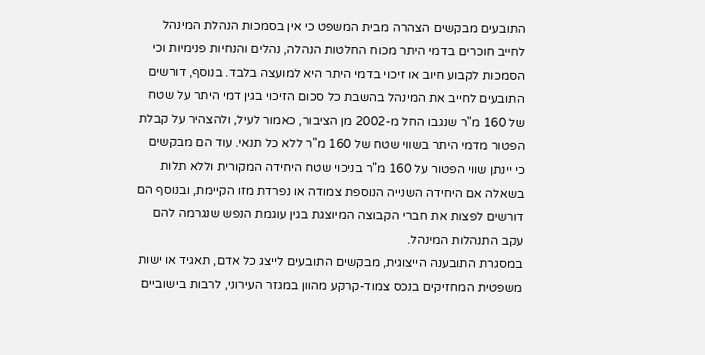התובעים מבקשים הצהרה מבית המשפט כי אין בסמכות הנהלת המינהל לחייב חוכרים בדמי היתר מכוח החלטות הנהלה, נהלים והנחיות פנימיות וכי הסמכות לקבוע חיוב או זיכוי בדמי היתר היא למועצה בלבד. בנוסף, דורשים התובעים לחייב את המינהל בהשבת כל סכום הזיכוי בגין דמי היתר על שטח של 160 מ"ר שנגבו החל מ-2002 מן הציבור, כאמור לעיל, ולהצהיר על קבלת הפטור מדמי היתר בשווי שטח של 160 מ"ר ללא כל תנאי. עוד הם מבקשים כי יינתן שווי הפטור על 160 מ"ר בניכוי שטח היחידה המקורית וללא תלות בשאלה אם היחידה השנייה הנוספת צמודה או נפרדת מזו הקיימת, ובנוסף הם דורשים לפצות את חברי הקבוצה המיוצגת בגין עוגמת הנפש שנגרמה להם עקב התנהלות המינהל.
במסגרת התובענה הייצוגית, מבקשים התובעים לייצג כל אדם, תאגיד או ישות משפטית המחזיקים בנכס צמוד-קרקע מהוון במגזר העירוני, לרבות בישוביים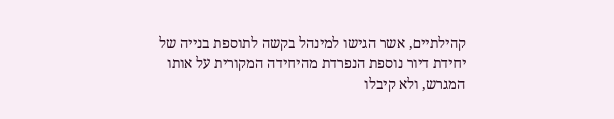קהילתיים, אשר הגישו למינהל בקשה לתוספת בנייה של יחידת דיור נוספת הנפרדת מהיחידה המקורית על אותו המגרש, ולא קיבלו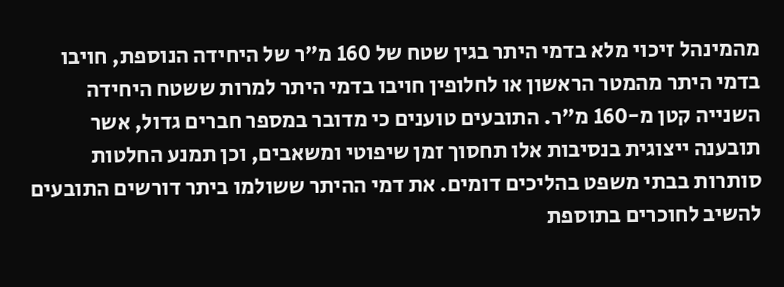מהמינהל זיכוי מלא בדמי היתר בגין שטח של 160 מ"ר של היחידה הנוספת, חויבו בדמי היתר מהמטר הראשון או לחלופין חויבו בדמי היתר למרות ששטח היחידה השנייה קטן מ-160 מ"ר. התובעים טוענים כי מדובר במספר חברים גדול, אשר תובענה ייצוגית בנסיבות אלו תחסוך זמן שיפוטי ומשאבים, וכן תמנע החלטות סותרות בבתי משפט בהליכים דומים. את דמי ההיתר ששולמו ביתר דורשים התובעים להשיב לחוכרים בתוספת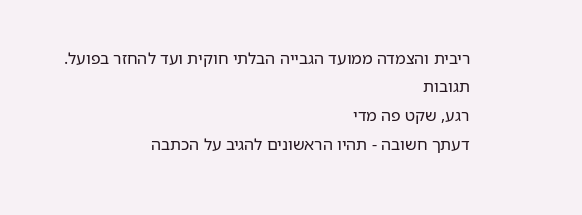ריבית והצמדה ממועד הגבייה הבלתי חוקית ועד להחזר בפועל.
תגובות
רגע, שקט פה מדי
דעתך חשובה - תהיו הראשונים להגיב על הכתבה